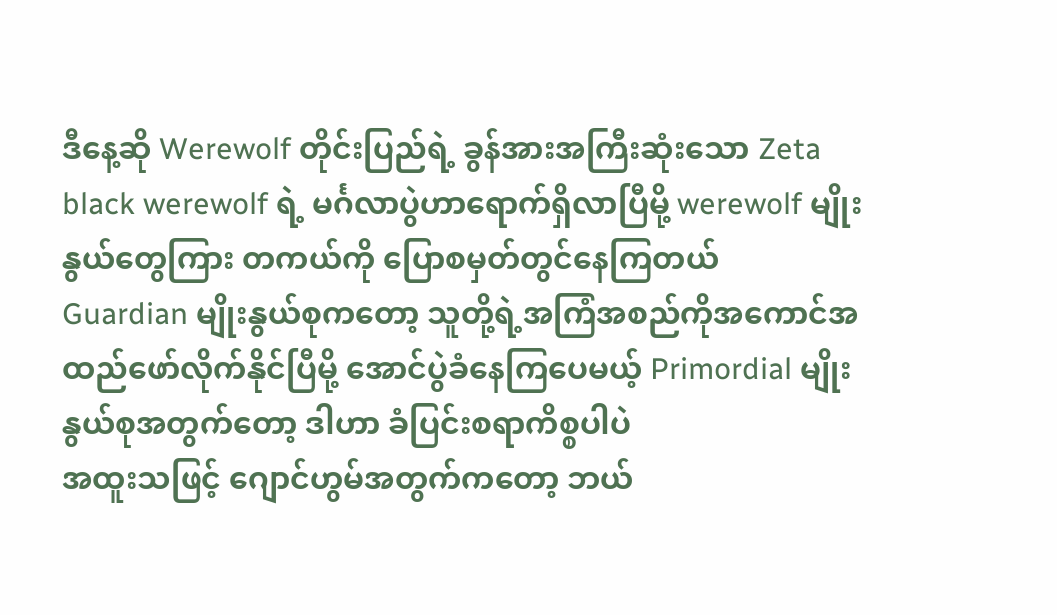ဒီနေ့ဆို Werewolf တိုင်းပြည်ရဲ့ ခွန်အားအကြီးဆုံးသော Zeta black werewolf ရဲ့ မင်္ဂလာပွဲဟာရောက်ရှိလာပြီမို့ werewolf မျိုးနွယ်တွေကြား တကယ်ကို ပြောစမှတ်တွင်နေကြတယ်
Guardian မျိုးနွယ်စုကတော့ သူတို့ရဲ့အကြံအစည်ကိုအကောင်အထည်ဖော်လိုက်နိုင်ပြီမို့ အောင်ပွဲခံနေကြပေမယ့် Primordial မျိုးနွယ်စုအတွက်တော့ ဒါဟာ ခံပြင်းစရာကိစ္စပါပဲ
အထူးသဖြင့် ဂျောင်ဟွမ်အတွက်ကတော့ ဘယ်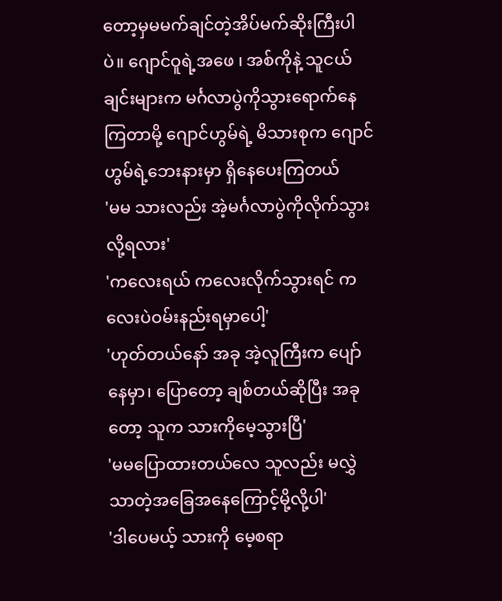တော့မှမမက်ချင်တဲ့အိပ်မက်ဆိုးကြီးပါပဲ။ ဂျောင်ဝူရဲ့အဖေ ၊ အစ်ကိုနဲ့ သူငယ်ချင်းများက မင်္ဂလာပွဲကိုသွားရောက်နေကြတာမို့ ဂျောင်ဟွမ်ရဲ့ မိသားစုက ဂျောင်ဟွမ်ရဲ့ဘေးနားမှာ ရှိနေပေးကြတယ်
'မမ သားလည်း အဲ့မင်္ဂလာပွဲကိုလိုက်သွားလို့ရလား'
'ကလေးရယ် ကလေးလိုက်သွားရင် ကလေးပဲဝမ်းနည်းရမှာပေါ့'
'ဟုတ်တယ်နော် အခု အဲ့လူကြီးက ပျော်နေမှာ၊ ပြောတော့ ချစ်တယ်ဆိုပြီး အခုတော့ သူက သားကိုမေ့သွားပြီ'
'မမပြောထားတယ်လေ သူလည်း မလွှဲသာတဲ့အခြေအနေကြောင့်မို့လို့ပါ'
'ဒါပေမယ့် သားကို မေ့စရာ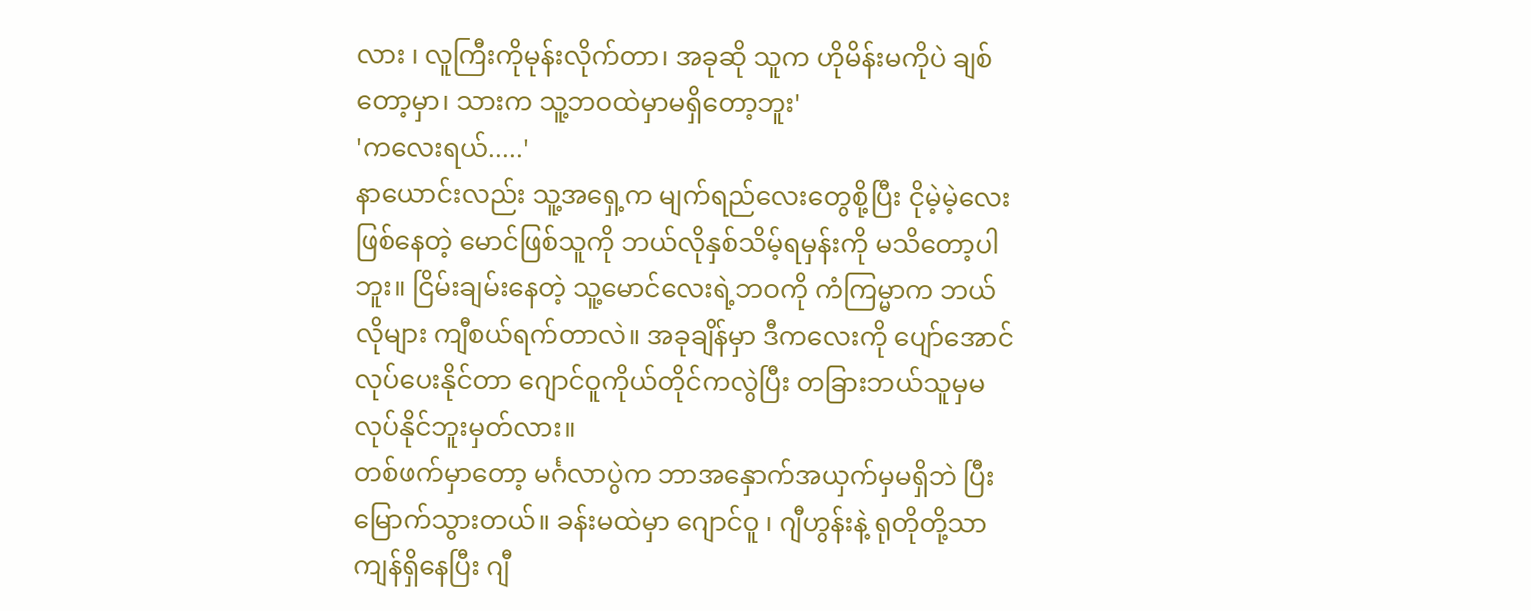လား ၊ လူကြီးကိုမုန်းလိုက်တာ၊ အခုဆို သူက ဟိုမိန်းမကိုပဲ ချစ်တော့မှာ၊ သားက သူ့ဘဝထဲမှာမရှိတော့ဘူး'
'ကလေးရယ်.....'
နာယောင်းလည်း သူ့အရှေ့က မျက်ရည်လေးတွေစို့ပြီး ငိုမဲ့မဲ့လေးဖြစ်နေတဲ့ မောင်ဖြစ်သူကို ဘယ်လိုနှစ်သိမ့်ရမှန်းကို မသိတော့ပါဘူး။ ငြိမ်းချမ်းနေတဲ့ သူ့မောင်လေးရဲ့ဘဝကို ကံကြမ္မာက ဘယ်လိုများ ကျီစယ်ရက်တာလဲ။ အခုချိန်မှာ ဒီကလေးကို ပျော်အောင်လုပ်ပေးနိုင်တာ ဂျောင်ဝူကိုယ်တိုင်ကလွဲပြီး တခြားဘယ်သူမှမလုပ်နိုင်ဘူးမှတ်လား။
တစ်ဖက်မှာတော့ မင်္ဂလာပွဲက ဘာအနှောက်အယှက်မှမရှိဘဲ ပြီးမြောက်သွားတယ်။ ခန်းမထဲမှာ ဂျောင်ဝူ ၊ ဂျီဟွန်းနဲ့ ရုတိုတို့သာ ကျန်ရှိနေပြီး ဂျီ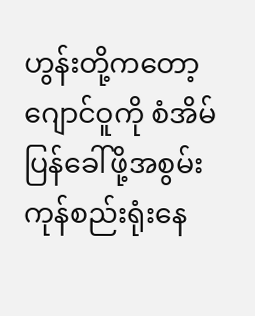ဟွန်းတို့ကတော့ ဂျောင်ဝူကို စံအိမ်ပြန်ခေါ်ဖို့အစွမ်းကုန်စည်းရုံးနေ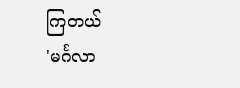ကြတယ်
'မင်္ဂလာ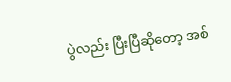ပွဲလည်း ပြီးပြီဆိုတော့ အစ်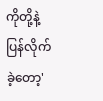ကိုတို့နဲ့ပြန်လိုက်ခဲ့တော့'